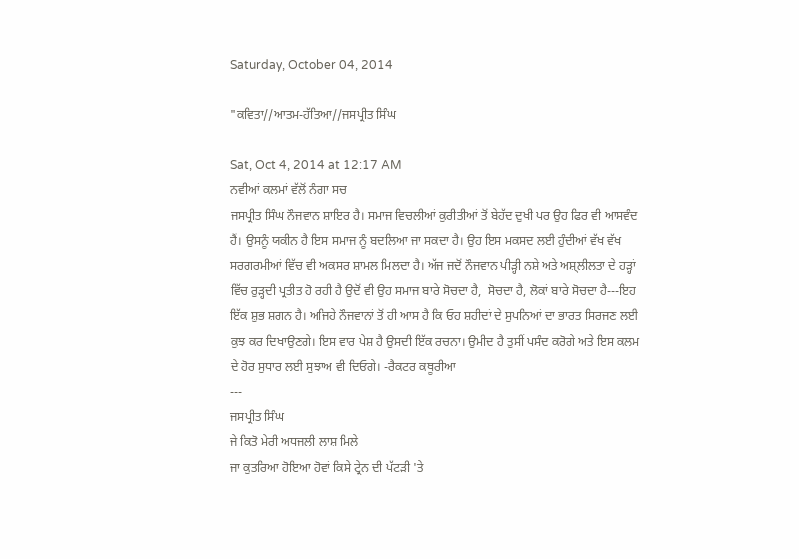Saturday, October 04, 2014

"ਕਵਿਤਾ//ਆਤਮ-ਹੱਤਿਆ//ਜਸਪ੍ਰੀਤ ਸਿੰਘ

Sat, Oct 4, 2014 at 12:17 AM
ਨਵੀਆਂ ਕਲਮਾਂ ਵੱਲੋਂ ਨੰਗਾ ਸਚ
ਜਸਪ੍ਰੀਤ ਸਿੰਘ ਨੌਜਵਾਨ ਸ਼ਾਇਰ ਹੈ। ਸਮਾਜ ਵਿਚਲੀਆਂ ਕੁਰੀਤੀਆਂ ਤੋਂ ਬੇਹੱਦ ਦੁਖੀ ਪਰ ਉਹ ਫਿਰ ਵੀ ਆਸਵੰਦ ਹੈਂ। ਉਸਨੂੰ ਯਕੀਨ ਹੈ ਇਸ ਸਮਾਜ ਨੂੰ ਬਦਲਿਆ ਜਾ ਸਕਦਾ ਹੈ। ਉਹ ਇਸ ਮਕਸਦ ਲਈ ਹੁੰਦੀਆਂ ਵੱਖ ਵੱਖ ਸਰਗਰਮੀਆਂ ਵਿੱਚ ਵੀ ਅਕਸਰ ਸ਼ਾਮਲ ਮਿਲਦਾ ਹੈ। ਅੱਜ ਜਦੋਂ ਨੌਜਵਾਨ ਪੀੜ੍ਹੀ ਨਸ਼ੇ ਅਤੇ ਅਸ਼੍ਲੀਲਤਾ ਦੇ ਹੜ੍ਹਾਂ ਵਿੱਚ ਰੁੜ੍ਹਦੀ ਪ੍ਰਤੀਤ ਹੋ ਰਹੀ ਹੈ ਉਦੋਂ ਵੀ ਉਹ ਸਮਾਜ ਬਾਰੇ ਸੋਚਦਾ ਹੈ,  ਸੋਚਦਾ ਹੈ, ਲੋਕਾਂ ਬਾਰੇ ਸੋਚਦਾ ਹੈ---ਇਹ ਇੱਕ ਸ਼ੁਭ ਸ਼ਗਨ ਹੈ। ਅਜਿਹੇ ਨੌਜਵਾਨਾਂ ਤੋਂ ਹੀ ਆਸ ਹੈ ਕਿ ਓਹ ਸ਼ਹੀਦਾਂ ਦੇ ਸੁਪਨਿਆਂ ਦਾ ਭਾਰਤ ਸਿਰਜਣ ਲਈ ਕੁਝ ਕਰ ਦਿਖਾਉਣਗੇ। ਇਸ ਵਾਰ ਪੇਸ਼ ਹੈ ਉਸਦੀ ਇੱਕ ਰਚਨਾ। ਉਮੀਦ ਹੈ ਤੁਸੀਂ ਪਸੰਦ ਕਰੋਗੇ ਅਤੇ ਇਸ ਕਲਮ ਦੇ ਹੋਰ ਸੁਧਾਰ ਲਈ ਸੁਝਾਅ ਵੀ ਦਿਓਗੇ। -ਰੈਕਟਰ ਕਥੂਰੀਆ
---
ਜਸਪ੍ਰੀਤ ਸਿੰਘ
ਜੇ ਕਿਤੋ ਮੇਰੀ ਅਧਜਲੀ ਲਾਸ਼ ਮਿਲੇ
ਜਾ ਕੁਤਰਿਆ ਹੋਇਆ ਹੋਵਾਂ ਕਿਸੇ ਟ੍ਰੇਨ ਦੀ ਪੱਟੜੀ 'ਤੇ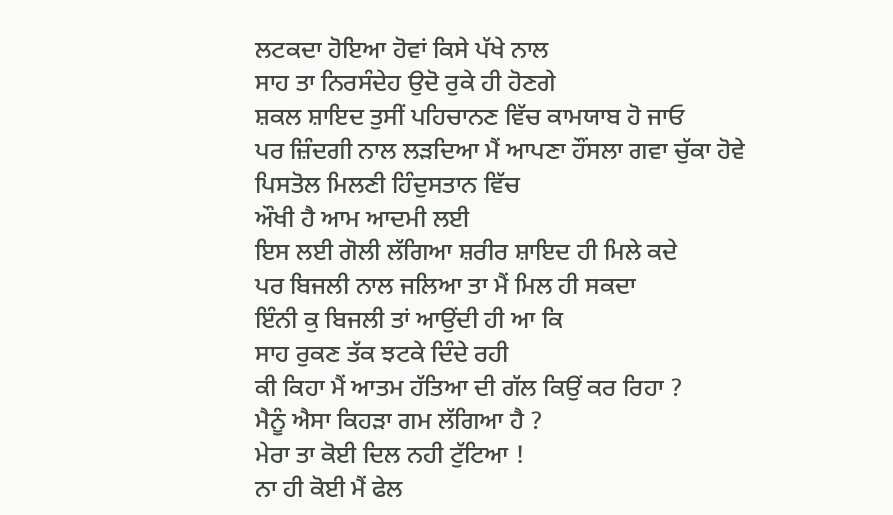ਲਟਕਦਾ ਹੋਇਆ ਹੋਵਾਂ ਕਿਸੇ ਪੱਖੇ ਨਾਲ
ਸਾਹ ਤਾ ਨਿਰਸੰਦੇਹ ਉਦੋ ਰੁਕੇ ਹੀ ਹੋਣਗੇ
ਸ਼ਕਲ ਸ਼ਾਇਦ ਤੁਸੀਂ ਪਹਿਚਾਨਣ ਵਿੱਚ ਕਾਮਯਾਬ ਹੋ ਜਾਓ
ਪਰ ਜ਼ਿੰਦਗੀ ਨਾਲ ਲੜਦਿਆ ਮੈਂ ਆਪਣਾ ਹੌਂਸਲਾ ਗਵਾ ਚੁੱਕਾ ਹੋਵੇ
ਪਿਸਤੋਲ ਮਿਲਣੀ ਹਿੰਦੁਸਤਾਨ ਵਿੱਚ
ਔਖੀ ਹੈ ਆਮ ਆਦਮੀ ਲਈ
ਇਸ ਲਈ ਗੋਲੀ ਲੱਗਿਆ ਸ਼ਰੀਰ ਸ਼ਾਇਦ ਹੀ ਮਿਲੇ ਕਦੇ
ਪਰ ਬਿਜਲੀ ਨਾਲ ਜਲਿਆ ਤਾ ਮੈਂ ਮਿਲ ਹੀ ਸਕਦਾ
ਇੰਨੀ ਕੁ ਬਿਜਲੀ ਤਾਂ ਆਉਂਦੀ ਹੀ ਆ ਕਿ
ਸਾਹ ਰੁਕਣ ਤੱਕ ਝਟਕੇ ਦਿੰਦੇ ਰਹੀ
ਕੀ ਕਿਹਾ ਮੈਂ ਆਤਮ ਹੱਤਿਆ ਦੀ ਗੱਲ ਕਿਉਂ ਕਰ ਰਿਹਾ ?
ਮੈਨੂੰ ਐਸਾ ਕਿਹੜਾ ਗਮ ਲੱਗਿਆ ਹੈ ?
ਮੇਰਾ ਤਾ ਕੋਈ ਦਿਲ ਨਹੀ ਟੁੱਟਿਆ !
ਨਾ ਹੀ ਕੋਈ ਮੈਂ ਫੇਲ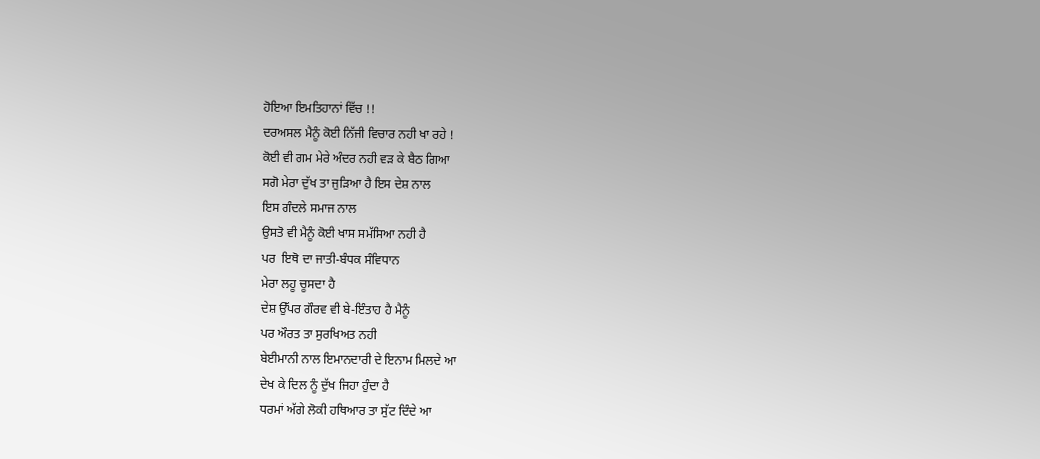ਹੋਇਆ ਇਮਤਿਹਾਨਾਂ ਵਿੱਚ !!
ਦਰਅਸਲ ਮੈਨੂੰ ਕੋਈ ਨਿੱਜੀ ਵਿਚਾਰ ਨਹੀ ਖਾ ਰਹੇ !
ਕੋਈ ਵੀ ਗਮ ਮੇਰੇ ਅੰਦਰ ਨਹੀ ਵੜ ਕੇ ਬੈਠ ਗਿਆ
ਸਗੋ ਮੇਰਾ ਦੁੱਖ ਤਾ ਜੁੜਿਆ ਹੈ ਇਸ ਦੇਸ਼ ਨਾਲ
ਇਸ ਗੰਦਲੇ ਸਮਾਜ ਨਾਲ
ਉਸਤੋ ਵੀ ਮੈਨੂੰ ਕੋਈ ਖਾਸ ਸਮੱਸਿਆ ਨਹੀ ਹੈ
ਪਰ  ਇਥੋ ਦਾ ਜਾਤੀ-ਬੰਧਕ ਸੰਵਿਧਾਨ
ਮੇਰਾ ਲਹੂ ਚੂਸਦਾ ਹੈ
ਦੇਸ਼ ਉੱਪਰ ਗੌਰਵ ਵੀ ਬੇ-ਇੰਤਾਹ ਹੈ ਮੈਨੂੰ
ਪਰ ਔਰਤ ਤਾ ਸੁਰਖਿਅਤ ਨਹੀ
ਬੇਈਮਾਨੀ ਨਾਲ ਇਮਾਨਦਾਰੀ ਦੇ ਇਨਾਮ ਮਿਲਦੇ ਆ
ਦੇਖ ਕੇ ਦਿਲ ਨੂੰ ਦੁੱਖ ਜਿਹਾ ਹੁੰਦਾ ਹੈ
ਧਰਮਾਂ ਅੱਗੇ ਲੋਕੀ ਹਥਿਆਰ ਤਾ ਸੁੱਟ ਦਿੰਦੇ ਆ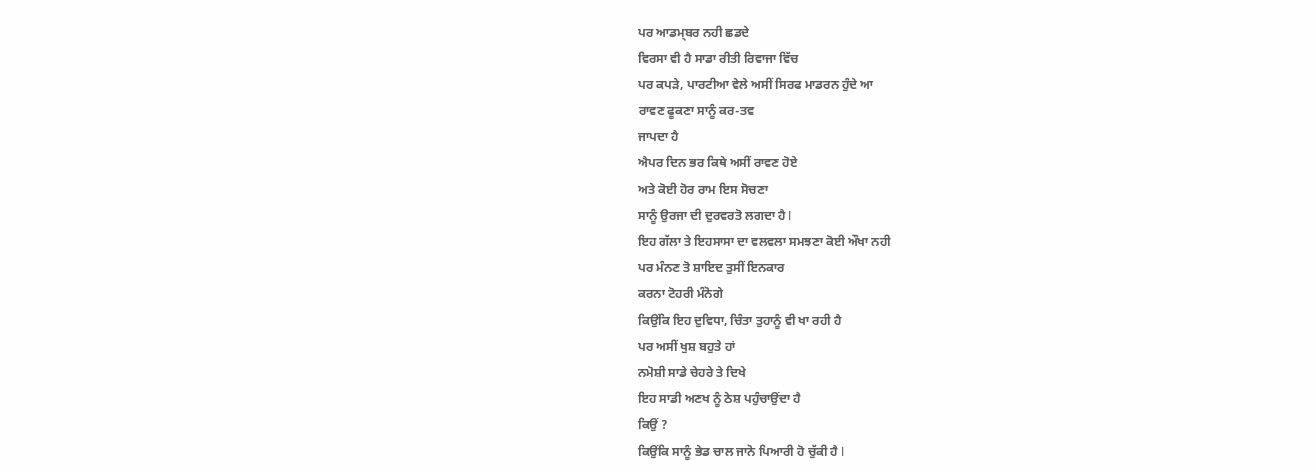ਪਰ ਆਡਮ੍ਬਰ ਨਹੀ ਛਡਦੇ
ਵਿਰਸਾ ਵੀ ਹੈ ਸਾਡਾ ਰੀਤੀ ਰਿਵਾਜਾ ਵਿੱਚ
ਪਰ ਕਪੜੇ, ਪਾਰਟੀਆ ਵੇਲੇ ਅਸੀਂ ਸਿਰਫ ਮਾਡਰਨ ਹੁੰਦੇ ਆ
ਰਾਵਣ ਫੂਕਣਾ ਸਾਨੂੰ ਕਰ-ਤਵ
ਜਾਪਦਾ ਹੈ
ਐਪਰ ਦਿਨ ਭਰ ਕਿਥੇ ਅਸੀਂ ਰਾਵਣ ਹੋਏ
ਅਤੇ ਕੋਈ ਹੋਰ ਰਾਮ ਇਸ ਸੋਚਣਾ
ਸਾਨੂੰ ਉਰਜਾ ਦੀ ਦੁਰਵਰਤੋ ਲਗਦਾ ਹੈ l
ਇਹ ਗੱਲਾ ਤੇ ਇਹਸਾਸਾ ਦਾ ਵਲਵਲਾ ਸਮਝਣਾ ਕੋਈ ਔਖਾ ਨਹੀ
ਪਰ ਮੰਨਣ ਤੋ ਸ਼ਾਇਦ ਤੁਸੀਂ ਇਨਕਾਰ
ਕਰਨਾ ਟੋਹਰੀ ਮੰਨੋਗੇ
ਕਿਉਂਕਿ ਇਹ ਦੁਵਿਧਾ, ਚਿੰਤਾ ਤੁਹਾਨੂੰ ਵੀ ਖਾ ਰਹੀ ਹੈ
ਪਰ ਅਸੀਂ ਖੁਸ਼ ਬਹੁਤੇ ਹਾਂ
ਨਮੋਸ਼ੀ ਸਾਡੇ ਚੇਹਰੇ ਤੇ ਦਿਖੇ
ਇਹ ਸਾਡੀ ਅਣਖ ਨੂੰ ਠੇਸ਼ ਪਹੁੰਚਾਉਂਦਾ ਹੈ
ਕਿਉਂ ?
ਕਿਉਂਕਿ ਸਾਨੂੰ ਭੇਡ ਚਾਲ ਜਾਨੋ ਪਿਆਰੀ ਹੋ ਚੁੱਕੀ ਹੈ l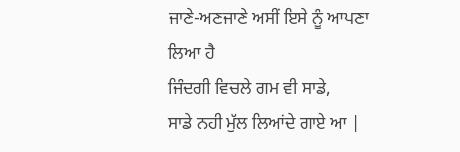ਜਾਣੇ-ਅਣਜਾਣੇ ਅਸੀਂ ਇਸੇ ਨੂੰ ਆਪਣਾ ਲਿਆ ਹੈ
ਜਿੰਦਗੀ ਵਿਚਲੇ ਗਮ ਵੀ ਸਾਡੇ,
ਸਾਡੇ ਨਹੀ ਮੁੱਲ ਲਿਆਂਦੇ ਗਾਏ ਆ |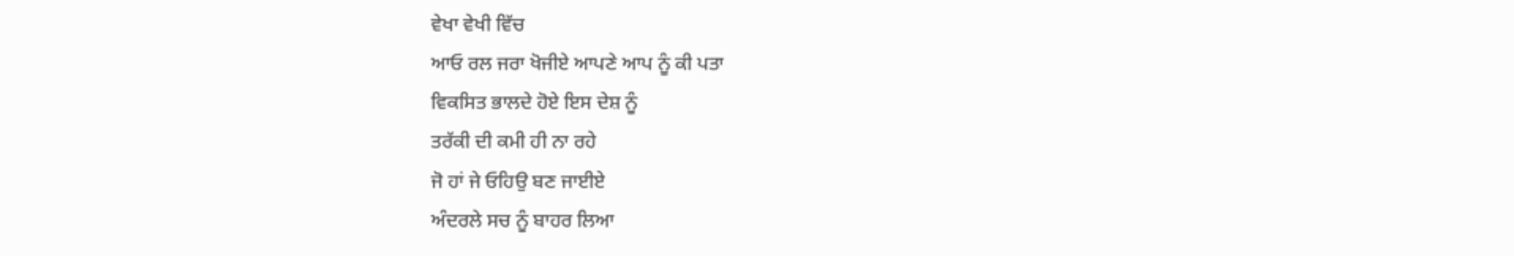ਵੇਖਾ ਵੇਖੀ ਵਿੱਚ
ਆਓ ਰਲ ਜਰਾ ਖੋਜੀਏ ਆਪਣੇ ਆਪ ਨੂੰ ਕੀ ਪਤਾ
ਵਿਕਸਿਤ ਭਾਲਦੇ ਹੋਏ ਇਸ ਦੇਸ਼ ਨੂੰ
ਤਰੱਕੀ ਦੀ ਕਮੀ ਹੀ ਨਾ ਰਹੇ
ਜੋ ਹਾਂ ਜੇ ਓਹਿਉ ਬਣ ਜਾਈਏ
ਅੰਦਰਲੇ ਸਚ ਨੂੰ ਬਾਹਰ ਲਿਆ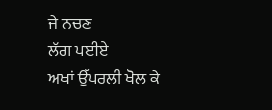ਜੇ ਨਚਣ
ਲੱਗ ਪਈਏ
ਅਖਾਂ ਉੱਪਰਲੀ ਖੋਲ ਕੇ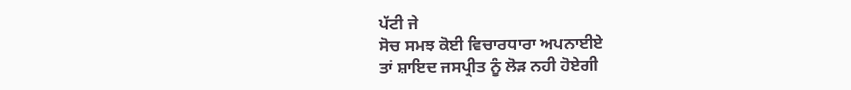ਪੱਟੀ ਜੇ
ਸੋਚ ਸਮਝ ਕੋਈ ਵਿਚਾਰਧਾਰਾ ਅਪਨਾਈਏ
ਤਾਂ ਸ਼ਾਇਦ ਜਸਪ੍ਰੀਤ ਨੂੰ ਲੋੜ ਨਹੀ ਹੋਏਗੀ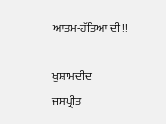ਆਤਮ-ਹੱਤਿਆ ਦੀ!!

ਖੁਸ਼ਾਮਦੀਦ
ਜਸਪ੍ਰੀਤ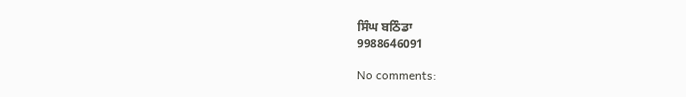ਸਿੰਘ ਬਠਿੰਡਾ
9988646091

No comments: